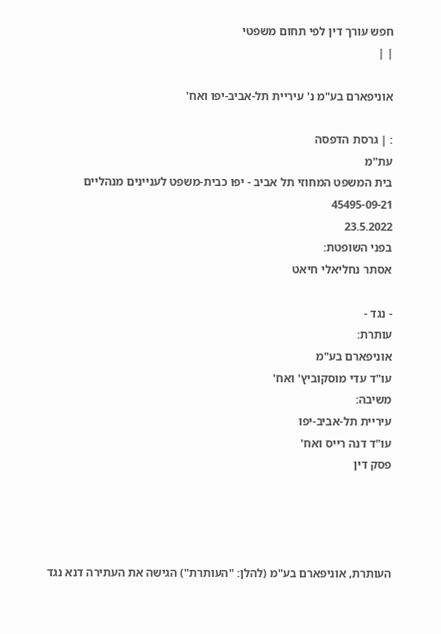חפש עורך דין לפי תחום משפטי
| |

אוניפארם בע"מ נ' עיריית תל-אביב-יפו ואח'

: | גרסת הדפסה
עת"מ
בית המשפט המחוזי תל אביב - יפו כבית-משפט לעניינים מנהליים
45495-09-21
23.5.2022
בפני השופטת:
אסתר נחליאלי חיאט

- נגד -
עותרת:
אוניפארם בע"מ
עו"ד עדי מוסקוביץ' ואח'
משיבה:
עיריית תל-אביב-יפו
עו"ד דנה רייס ואח'
פסק דין




העותרת, אוניפארם בע"מ (להלן: "העותרת") הגישה את העתירה דנא נגד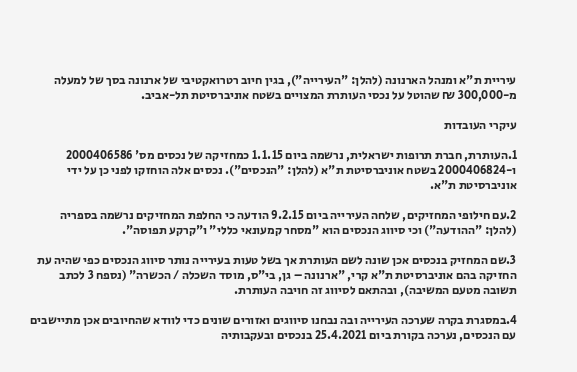עיריית ת"א ומנהל הארנונה (להלן: "העירייה"), בגין חיוב רטרואקטיבי של ארנונה בסך של למעלה מ-300,000 ₪ שהוטל על נכסי העותרת המצויים בשטח אוניברסיטת תל-אביב.

עיקרי העובדות

1.העותרת, חברת תרופות ישראלית, נרשמה ביום 1.1.15 כמחזיקה של נכסים מס' 2000406586 ו-2000406824 בשטח אוניברסיטת ת"א (להלן: "הנכסים"). נכסים אלה הוחזקו לפני כן על ידי אוניברסיטת ת"א.

2.עם חילופי המחזיקים, שלחה העירייה ביום 9.2.15 הודעה כי החלפת המחזיקים נרשמה בספריה (להלן: "ההודעה") וכי סיווג הנכסים הוא "מסחר קמעונאי כללי" ו"קרקע תפוסה".

3.שם המחזיק בנכסים אכן שונה לשם העותרת אך בשל טעות בעירייה נותר סיווג הנכסים כפי שהיה עת החזיקה בהם אוניברסיטת ת"א קרי, "ארנונה – גן, בי"ס, מוסד השכלה / הכשרה" (נספח 3 לכתב תשובה מטעם המשיבה), ובהתאם לסיווג זה חויבה העותרת.

4.במסגרת בקרה שערכה העירייה ובה נבחנו סיווגים ואזורים שונים כדי לוודא שהחיובים אכן מתיישבים עם הנכסים, נערכה בקורת ביום 25.4.2021 בנכסים ובעקבותיה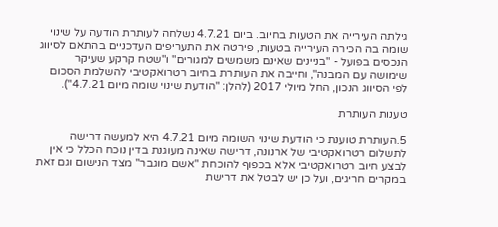גילתה העירייה את הטעות בחיוב. ביום 4.7.21 נשלחה לעותרת הודעה על שינוי שומה בה הכירה העירייה בטעות, פירטה את התעריפים העדכניים בהתאם לסיווג הנכסים בפועל - "בניינים שאינם משמשים למגורים" ו"שטח קרקע שעיקר שימושה עם המבנה", וחייבה את העותרת בחיוב רטרואקטיבי להשלמת הסכום לפי הסיווג הנכון, החל מיולי 2017 (להלן: "הודעת שינוי שומה מיום 4.7.21").

טענות העותרת

5.העותרת טוענת כי הודעת שינוי השומה מיום 4.7.21 היא למעשה דרישה לתשלום רטרואקטיבי של ארנונה, דרישה שאינה מעוגנת בדין נוכח הכלל כי אין לבצע חיוב רטרואקטיבי אלא בכפוף להוכחת "אשם מוגבר" מצד הנישום וגם זאת במקרים חריגים, ועל כן יש לבטל את דרישת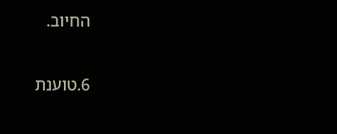החיוב.

6.טוענת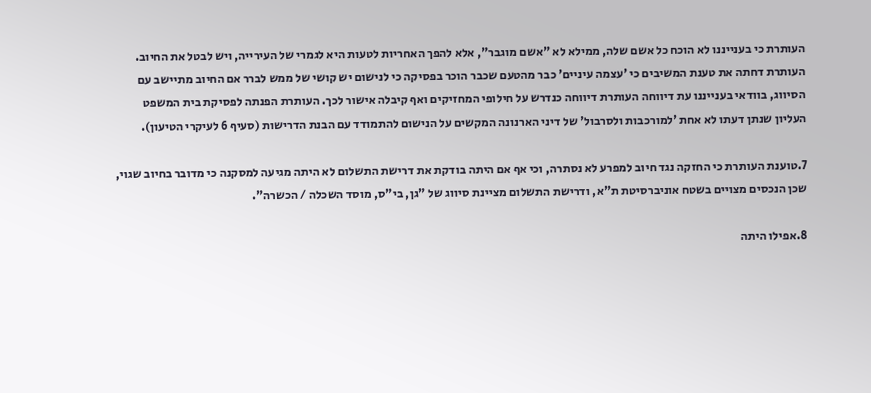העותרת כי בענייננו לא הוכח כל אשם שלה, ממילא לא "אשם מוגבר", אלא להפך האחריות לטעות היא לגמרי של העירייה, ויש לבטל את החיוב. העותרת דחתה את טענת המשיבים כי 'עצמה עיניים' כבר מהטעם שכבר הוכר בפסיקה כי לנישום יש קושי של ממש לברר אם החיוב מתיישב עם הסיווג, בוודאי בענייננו עת דיווחה העותרת דיווחה כנדרש על חילופי המחזיקים ואף קיבלה אישור לכך. העותרת הפנתה לפסיקת בית המשפט העליון שנתן דעתו לא אחת 'למורכבות ולסרבול' של דיני הארנונה המקשים על הנישום להתמודד עם הבנת הדרישות (סעיף 6 לעיקרי הטיעון).

7.טוענת העותרת כי החזקה נגד חיוב למפרע לא נסתרה, וכי אף אם היתה בודקת את דרישת התשלום לא היתה מגיעה למסקנה כי מדובר בחיוב שגוי, שכן הנכסים מצויים בשטח אוניברסיטת ת"א, ודרישת התשלום מציינת סיווג של "גן, בי"ס, מוסד השכלה / הכשרה".

8.אפילו היתה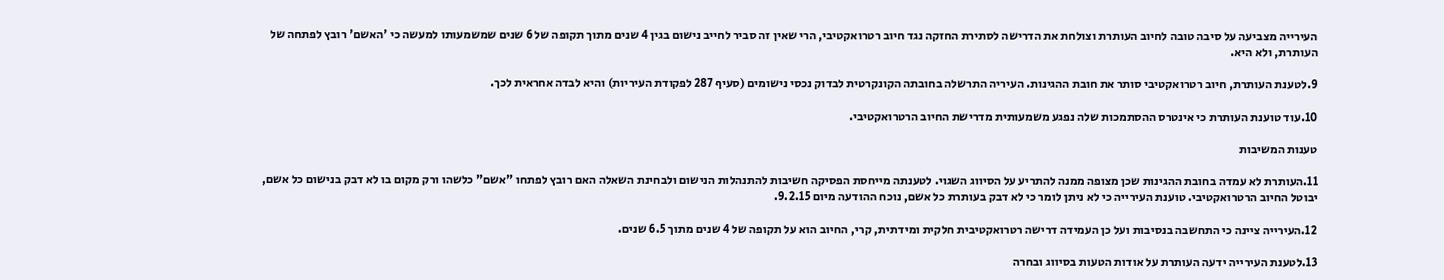העירייה מצביעה על סיבה טובה לחיוב העותרת וצולחת את הדרישה לסתירת החזקה נגד חיוב רטרואקטיבי, הרי שאין זה סביר לחייב נישום בגין 4 שנים מתוך תקופה של 6 שנים שמשמעותו למעשה כי 'האשם' רובץ לפתחה של העותרת, ולא היא.

9.לטענת העותרת, חיוב רטרואקטיבי סותר את חובת ההגינות. העיריה התרשלה בחובתה הקונקרטית לבדוק נכסי נישומים (סעיף 287 לפקודת העיריות) והיא לבדה אחראית לכך.

10.עוד טוענת העותרת כי אינטרס ההסתמכות שלה נפגע משמעותית מדרישת החיוב הרטרואקטיבי.

טענות המשיבות

11.העותרת לא עמדה בחובת ההגינות שכן מצופה ממנה להתריע על הסיווג השגוי. לטענתה מייחסת הפסיקה חשיבות להתנהלות הנישום ולבחינת השאלה האם רובץ לפתחו "אשם" כלשהו ורק מקום בו לא דבק בנישום כל אשם, יבוטל החיוב הרטרואקטיבי. טוענת העירייה כי לא ניתן לומר כי לא דבק בעותרת כל אשם, נוכח ההודעה מיום 9.2.15.

12.העירייה ציינה כי התחשבה בנסיבות ועל כן העמידה דרישה רטרואקטיבית חלקית ומידתית, קרי, החיוב הוא על תקופה של 4 שנים מתוך 6.5 שנים.

13.לטענת העירייה ידעה העותרת על אודות הטעות בסיווג ובחרה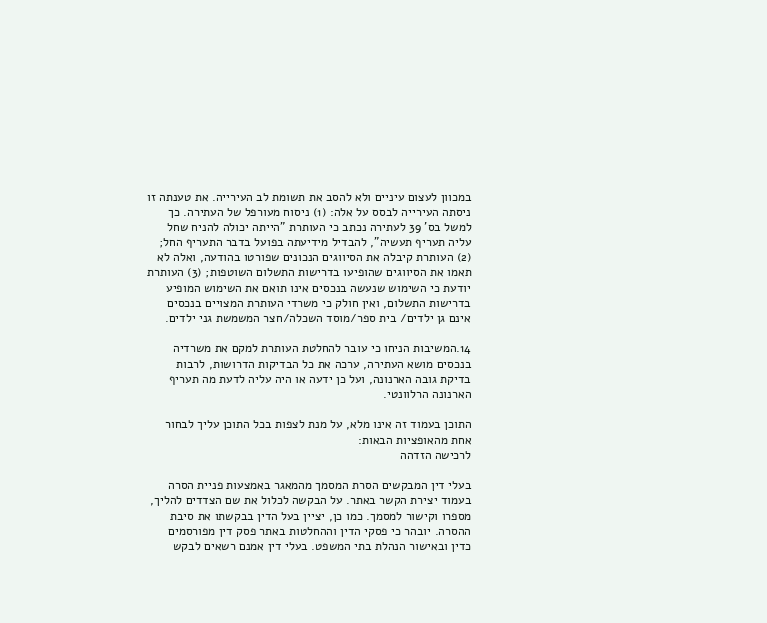במכוון לעצום עיניים ולא להסב את תשומת לב העירייה. את טענתה זו ניסתה העירייה לבסס על אלה: (1) ניסוח מעורפל של העתירה. כך למשל בס' 39 לעתירה נכתב כי העותרת "הייתה יכולה להניח שחל עליה תעריף תעשיה", להבדיל מידיעתה בפועל בדבר התעריף החל; (2) העותרת קיבלה את הסיווגים הנכונים שפורטו בהודעה, ואלה לא תאמו את הסיווגים שהופיעו בדרישות התשלום השוטפות; (3) העותרת יודעת כי השימוש שנעשה בנכסים אינו תואם את השימוש המופיע בדרישות התשלום, ואין חולק כי משרדי העותרת המצויים בנכסים אינם גן ילדים/ בית ספר/מוסד השכלה/חצר המשמשת גני ילדים.

14.המשיבות הניחו כי עובר להחלטת העותרת למקם את משרדיה בנכסים מושא העתירה, ערכה את כל הבדיקות הדרושות, לרבות בדיקת גובה הארנונה, ועל כן ידעה או היה עליה לדעת מה תעריף הארנונה הרלוונטי.

התוכן בעמוד זה אינו מלא, על מנת לצפות בכל התוכן עליך לבחור אחת מהאופציות הבאות:
לרכישה הזדהה

בעלי דין המבקשים הסרת המסמך מהמאגר באמצעות פניית הסרה בעמוד יצירת הקשר באתר. על הבקשה לכלול את שם הצדדים להליך, מספרו וקישור למסמך. כמו כן, יציין בעל הדין בבקשתו את סיבת ההסרה. יובהר כי פסקי הדין וההחלטות באתר פסק דין מפורסמים כדין ובאישור הנהלת בתי המשפט. בעלי דין אמנם רשאים לבקש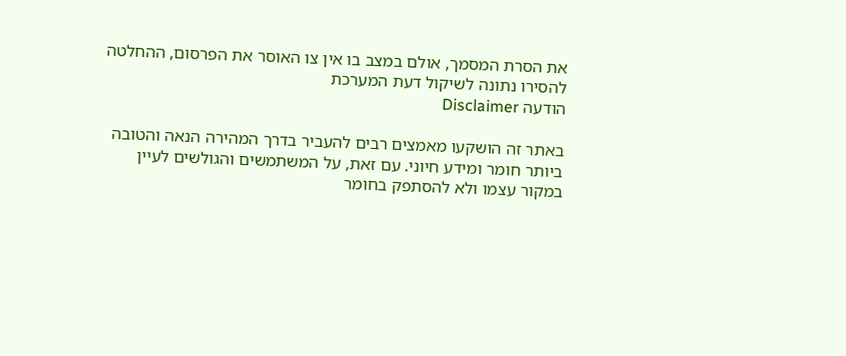את הסרת המסמך, אולם במצב בו אין צו האוסר את הפרסום, ההחלטה להסירו נתונה לשיקול דעת המערכת
הודעה Disclaimer

באתר זה הושקעו מאמצים רבים להעביר בדרך המהירה הנאה והטובה ביותר חומר ומידע חיוני. עם זאת, על המשתמשים והגולשים לעיין במקור עצמו ולא להסתפק בחומר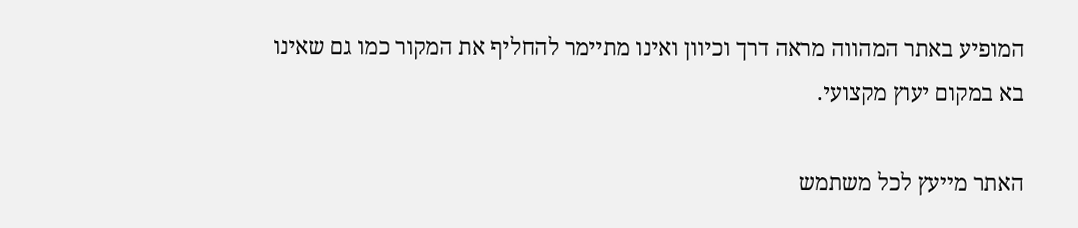המופיע באתר המהווה מראה דרך וכיוון ואינו מתיימר להחליף את המקור כמו גם שאינו בא במקום יעוץ מקצועי.

האתר מייעץ לכל משתמש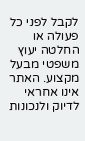לקבל לפני כל פעולה או החלטה יעוץ משפטי מבעל מקצוע. האתר אינו אחראי לדיוק ולנכונות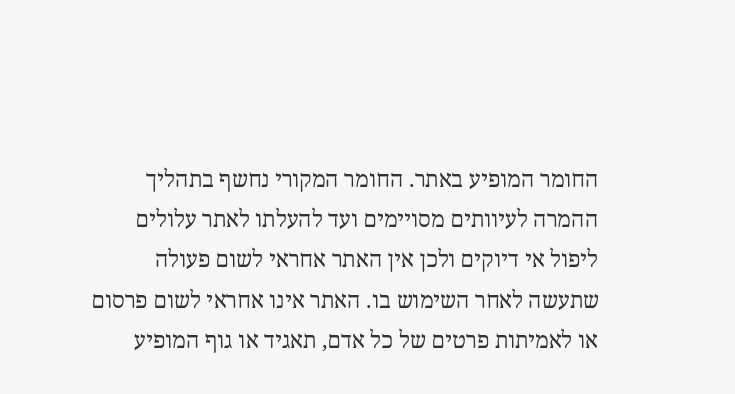החומר המופיע באתר. החומר המקורי נחשף בתהליך ההמרה לעיוותים מסויימים ועד להעלתו לאתר עלולים ליפול אי דיוקים ולכן אין האתר אחראי לשום פעולה שתעשה לאחר השימוש בו. האתר אינו אחראי לשום פרסום או לאמיתות פרטים של כל אדם, תאגיד או גוף המופיע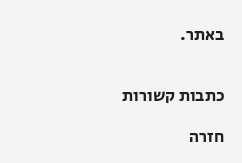באתר.


כתבות קשורות

חזרה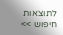לתוצאות חיפוש >>